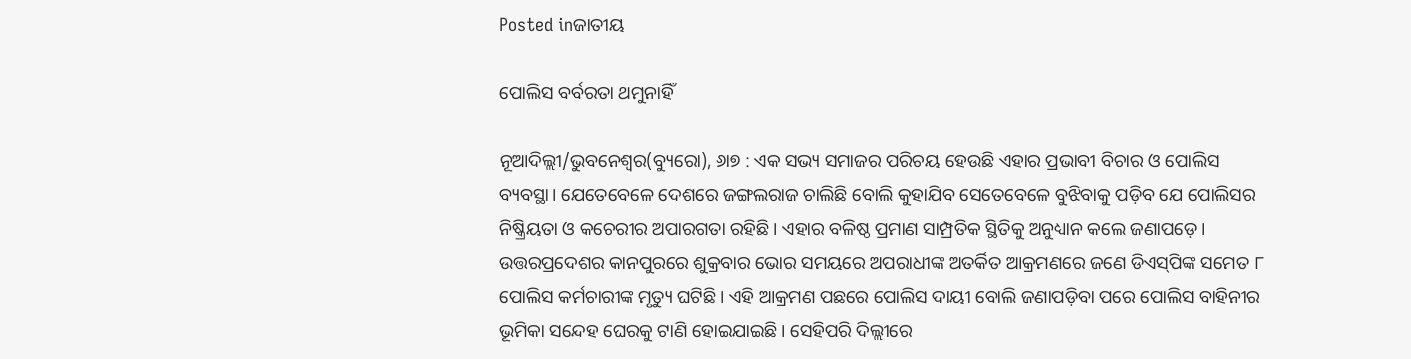Posted inଜାତୀୟ

ପୋଲିସ ବର୍ବରତା ଥମୁନାହିଁ

ନୂଆଦିଲ୍ଲୀ/ଭୁବନେଶ୍ୱର(ବ୍ୟୁରୋ), ୬ା୭ : ଏକ ସଭ୍ୟ ସମାଜର ପରିଚୟ ହେଉଛି ଏହାର ପ୍ରଭାବୀ ବିଚାର ଓ ପୋଲିସ ବ୍ୟବସ୍ଥା। ଯେତେବେଳେ ଦେଶରେ ଜଙ୍ଗଲରାଜ ଚାଲିଛି ବୋଲି କୁହାଯିବ ସେତେବେଳେ ବୁଝିବାକୁ ପଡ଼ିବ ଯେ ପୋଲିସର ନିଷ୍କ୍ରିୟତା ଓ କଚେରୀର ଅପାରଗତା ରହିଛି। ଏହାର ବଳିଷ୍ଠ ପ୍ରମାଣ ସାମ୍ପ୍ରତିକ ସ୍ଥିତିକୁ ଅନୁଧ୍ୟାନ କଲେ ଜଣାପଡ଼େ। ଉତ୍ତରପ୍ରଦେଶର କାନପୁରରେ ଶୁକ୍ରବାର ଭୋର ସମୟରେ ଅପରାଧୀଙ୍କ ଅତର୍କିତ ଆକ୍ରମଣରେ ଜଣେ ଡିଏସ୍‌ପିଙ୍କ ସମେତ ୮ ପୋଲିସ କର୍ମଚାରୀଙ୍କ ମୃତ୍ୟୁ ଘଟିଛି। ଏହି ଆକ୍ରମଣ ପଛରେ ପୋଲିସ ଦାୟୀ ବୋଲି ଜଣାପଡ଼ିବା ପରେ ପୋଲିସ ବାହିନୀର ଭୂମିକା ସନ୍ଦେହ ଘେରକୁ ଟାଣି ହୋଇଯାଇଛି। ସେହିପରି ଦିଲ୍ଲୀରେ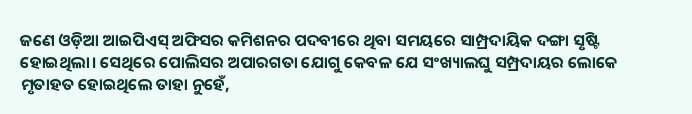ଜଣେ ଓଡ଼ିଆ ଆଇପିଏସ୍‌ ଅଫିସର କମିଶନର ପଦବୀରେ ଥିବା ସମୟରେ ସାମ୍ପ୍ରଦାୟିକ ଦଙ୍ଗା ସୃଷ୍ଟି ହୋଇଥିଲା। ସେଥିରେ ପୋଲିସର ଅପାରଗତା ଯୋଗୁ କେବଳ ଯେ ସଂଖ୍ୟାଲଘୁ ସମ୍ପ୍ରଦାୟର ଲୋକେ ମୃତାହତ ହୋଇଥିଲେ ତାହା ନୁହେଁ,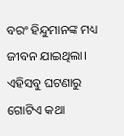ବରଂ ହିନ୍ଦୁମାନଙ୍କ ମଧ୍ୟ ଜୀବନ ଯାଇଥିଲା। ଏହିସବୁ ଘଟଣାରୁ ଗୋଟିଏ କଥା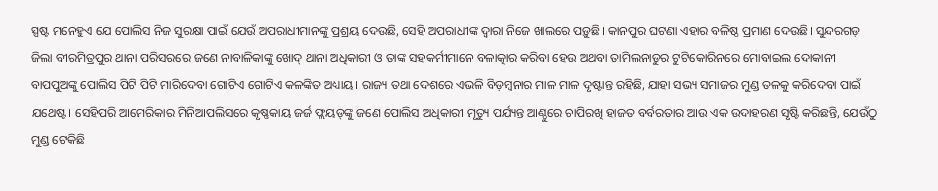ସ୍ପଷ୍ଟ ମନେହୁଏ ଯେ ପୋଲିସ ନିଜ ସୁରକ୍ଷା ପାଇଁ ଯେଉଁ ଅପରାଧୀମାନଙ୍କୁ ପ୍ରଶ୍ରୟ ଦେଉଛି, ସେହି ଅପରାଧୀଙ୍କ ଦ୍ୱାରା ନିଜେ ଖାଲରେ ପଡ଼ୁଛି। କାନପୁର ଘଟଣା ଏହାର ବଳିଷ୍ଠ ପ୍ରମାଣ ଦେଉଛି। ସୁନ୍ଦରଗଡ଼ ଜିଲା ବୀରମିତ୍ରପୁର ଥାନା ପରିସରରେ ଜଣେ ନାବାଳିକାଙ୍କୁ ଖୋଦ୍‌ ଥାନା ଅଧିକାରୀ ଓ ତାଙ୍କ ସହକର୍ମୀମାନେ ବଳାତ୍କାର କରିବା ହେଉ ଅଥବା ତାମିଲନାଡୁର ଟୁଟିକୋରିନରେ ମୋବାଇଲ ଦୋକାନୀ ବାପପୁଅଙ୍କୁ ପୋଲିସ ପିଟି ପିଟି ମାରିଦେବା ଗୋଟିଏ ଗୋଟିଏ କଳଙ୍କିତ ଅଧ୍ୟାୟ। ରାଜ୍ୟ ତଥା ଦେଶରେ ଏଭଳି ବିଡ଼ମ୍ବନାର ମାଳ ମାଳ ଦୃଷ୍ଟାନ୍ତ ରହିଛି, ଯାହା ସଭ୍ୟ ସମାଜର ମୁଣ୍ଡ ତଳକୁ କରିଦେବା ପାଇଁ ଯଥେଷ୍ଟ। ସେହିପରି ଆମେରିକାର ମିନିଆପଲିସରେ କୃଷ୍ଣକାୟ ଜର୍ଜ ଫ୍ଲୟଡ୍‌ଙ୍କୁ ଜଣେ ପୋଲିସ ଅଧିକାରୀ ମୃତ୍ୟୁ ପର୍ଯ୍ୟନ୍ତ ଆଣ୍ଠୁରେ ଚାପିରଖି ହାଜତ ବର୍ବରତାର ଆଉ ଏକ ଉଦାହରଣ ସୃଷ୍ଟି କରିଛନ୍ତି, ଯେଉଁଠୁ ମୁଣ୍ଡ ଟେକିଛି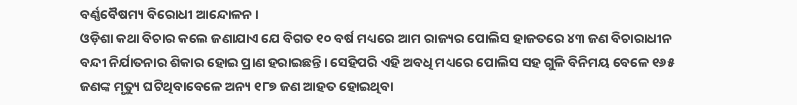ବର୍ଣ୍ଣବୈଷମ୍ୟ ବିରୋଧୀ ଆନ୍ଦୋଳନ।
ଓଡ଼ିଶା କଥା ବିଚାର କଲେ ଜଣାଯାଏ ଯେ ବିଗତ ୧୦ ବର୍ଷ ମଧ୍ୟରେ ଆମ ରାଜ୍ୟର ପୋଲିସ ହାଜତରେ ୪୩ ଜଣ ବିଚାରାଧୀନ ବନ୍ଦୀ ନିର୍ଯାତନାର ଶିକାର ହୋଇ ପ୍ରାଣ ହରାଇଛନ୍ତି। ସେହିପରି ଏହି ଅବଧି ମଧ୍ୟରେ ପୋଲିସ ସହ ଗୁଳି ବିନିମୟ ବେଳେ ୧୬୫ ଜଣଙ୍କ ମୃତ୍ୟୁ ଘଟିଥିବାବେଳେ ଅନ୍ୟ ୧୮୭ ଜଣ ଆହତ ହୋଇଥିବା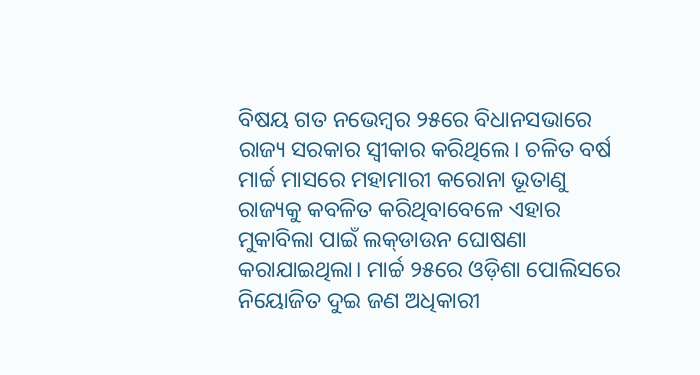ବିଷୟ ଗତ ନଭେମ୍ବର ୨୫ରେ ବିଧାନସଭାରେ ରାଜ୍ୟ ସରକାର ସ୍ବୀକାର କରିଥିଲେ। ଚଳିତ ବର୍ଷ ମାର୍ଚ୍ଚ ମାସରେ ମହାମାରୀ କରୋନା ଭୂତାଣୁ ରାଜ୍ୟକୁ କବଳିତ କରିଥିବାବେଳେ ଏହାର ମୁକାବିଲା ପାଇଁ ଲକ୍‌ଡାଉନ ଘୋଷଣା କରାଯାଇଥିଲା। ମାର୍ଚ୍ଚ ୨୫ରେ ଓଡ଼ିଶା ପୋଲିସରେ ନିୟୋଜିତ ଦୁଇ ଜଣ ଅଧିକାରୀ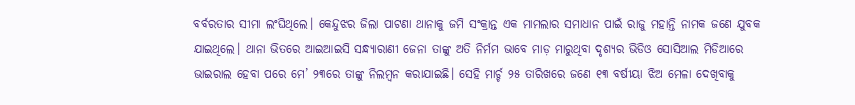ବର୍ବରତାର ସୀମା ଲଂଘିଥିଲେ। କେନ୍ଦୁଝର ଜିଲା ପାଟଣା ଥାନାକୁ ଜମି ସଂକ୍ରାନ୍ତ ଏକ ମାମଲାର ସମାଧାନ ପାଇଁ ରାଜୁ ମହାନ୍ତି ନାମକ ଜଣେ ଯୁବକ ଯାଇଥିଲେ। ଥାନା ଭିତରେ ଆଇଆଇସି ସନ୍ଧ୍ୟାରାଣୀ ଜେନା ତାଙ୍କୁ ଅତି ନିର୍ମମ ଭାବେ ମାଡ଼ ମାରୁଥିବା ଦୃଶ୍ୟର ଭିଡିଓ ସୋସିଆଲ ମିଡିଆରେ ଭାଇରାଲ ହେବା ପରେ ମେ’ ୨୩ରେ ତାଙ୍କୁ ନିଲମ୍ବନ କରାଯାଇଛି। ସେହି ମାର୍ଚ୍ଚ ୨୫ ତାରିଖରେ ଜଣେ ୧୩ ବର୍ଷୀୟା ଝିଅ ମେଳା ଦେଖିବାକୁ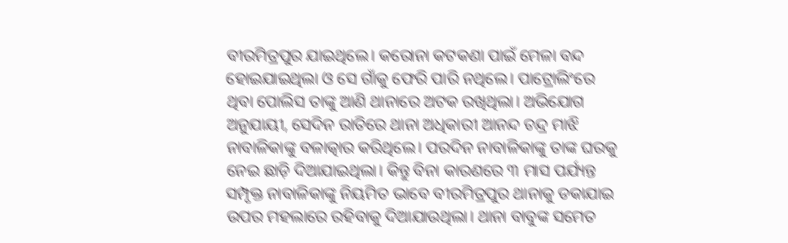ବୀରମିତ୍ରପୁର ଯାଇଥିଲେ। କରୋନା କଟକଣା ପାଇଁ ମେଳା ବନ୍ଦ ହୋଇଯାଇଥିଲା ଓ ସେ ଗାଁକୁ ଫେରି ପାରି ନଥିଲେ। ପାଟ୍ରୋଲିଂରେ ଥିବା ପୋଲିସ ତାଙ୍କୁ ଆଣି ଥାନାରେ ଅଟକ ରଖିଥିଲା। ଅଭିଯୋଗ ଅନୁଯାୟୀ, ସେଦିନ ରାତିରେ ଥାନା ଅଧିକାରୀ ଆନନ୍ଦ ଚନ୍ଦ୍ର ମାଝି ନାବାଳିକାଙ୍କୁ ବଳାତ୍କାର କରିଥିଲେ। ପରଦିନ ନାବାଳିକାଙ୍କୁ ତାଙ୍କ ଘରକୁ ନେଇ ଛାଡ଼ି ଦିଆଯାଇଥିଲା। କିନ୍ତୁ ବିନା କାରଣରେ ୩ ମାସ ପର୍ଯ୍ୟନ୍ତ ସମ୍ପୃକ୍ତ ନାବାଳିକାଙ୍କୁ ନିୟମିତ ଭାବେ ବୀରମିତ୍ରପୁର ଥାନାକୁ ଡକାଯାଇ ଉପର ମହଲାରେ ରହିବାକୁ ଦିଆଯାଉଥିଲା। ଥାନା ବାବୁଙ୍କ ସମେତ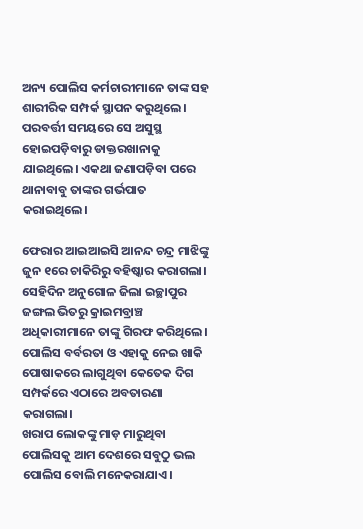ଅନ୍ୟ ପୋଲିସ କର୍ମଚାରୀମାନେ ତାଙ୍କ ସହ ଶାରୀରିକ ସମ୍ପର୍କ ସ୍ଥାପନ କରୁଥିଲେ। ପରବର୍ତ୍ତୀ ସମୟରେ ସେ ଅସୁସ୍ଥ ହୋଇପଡ଼ିବାରୁ ଡାକ୍ତରଖାନାକୁ ଯାଇଥିଲେ। ଏକଥା ଜଣାପଡ଼ିବା ପରେ ଥାନାବାବୁ ତାଙ୍କର ଗର୍ଭପାତ କରାଇଥିଲେ।

ଫେରାର ଆଇଆଇସି ଆନନ୍ଦ ଚନ୍ଦ୍ର ମାଝିଙ୍କୁ ଜୁନ ୧ରେ ଚାକିରିରୁ ବହିଷ୍କାର କରାଗଲା। ସେହିଦିନ ଅନୁଗୋଳ ଜିଲା ଇଚ୍ଛାପୁର ଜଙ୍ଗଲ ଭିତରୁ କ୍ରାଇମବ୍ରାଞ୍ଚ ଅଧିକାରୀମାନେ ତାଙ୍କୁ ଗିରଫ କରିଥିଲେ। ପୋଲିସ ବର୍ବରତା ଓ ଏହାକୁ ନେଇ ଖାକି ପୋଷାକରେ ଲାଗୁଥିବା କେତେକ ଦିଗ ସମ୍ପର୍କରେ ଏଠାରେ ଅବତାରଣା କରାଗଲା।
ଖରାପ ଲୋକଙ୍କୁ ମାଡ଼ ମାରୁଥିବା ପୋଲିସକୁ ଆମ ଦେଶରେ ସବୁଠୁ ଭଲ ପୋଲିସ ବୋଲି ମନେକରାଯାଏ।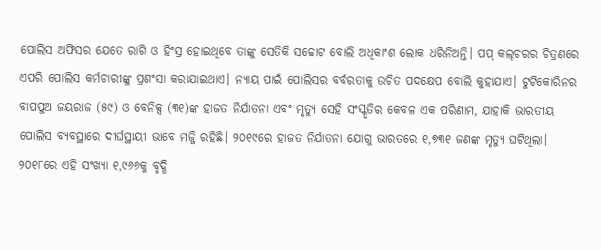ପୋଲିସ ଅଫିସର ଯେତେ ରାଗି ଓ ହିଂସ୍ର ହୋଇଥିବେ ତାଙ୍କୁ ସେତିକି ସଚ୍ଚୋଟ ବୋଲି ଅଧିକାଂଶ ଲୋକ ଧରିନିଅନ୍ତି। ପପ୍‌ କଲ୍‌ଚରର ଚିତ୍ରଣରେ ଏପରି ପୋଲିସ କର୍ମଚାରୀଙ୍କୁ ପ୍ରଶଂସା କରାଯାଇଥାଏ। ନ୍ୟାୟ ପାଇଁ ପୋଲିସର ବର୍ବରତାକୁ ଉଚିତ ପଦକ୍ଷେପ ବୋଲି କୁହାଯାଏ। ଟୁଟିକୋରିନର ବାପପୁଅ ଜୟରାଜ (୫୯) ଓ ବେନିକ୍ସ (୩୧)ଙ୍କ ହାଜତ ନିର୍ଯାତନା ଏବଂ ମୃତ୍ୟୁ ସେହି ସଂସ୍କୃତିର କେବଳ ଏକ ପରିଣାମ, ଯାହାକି ଭାରତୀୟ ପୋଲିସ ବ୍ୟବସ୍ଥାରେ ଦୀର୍ଘସ୍ଥାୟୀ ଭାବେ ମଜ୍ଜି ରହିଛି। ୨୦୧୯ରେ ହାଜତ ନିର୍ଯାତନା ଯୋଗୁ ଭାରତରେ ୧,୭୩୧ ଜଣଙ୍କ ମୃତ୍ୟୁ ଘଟିଥିଲା। ୨୦୧୮ରେ ଏହି ସଂଖ୍ୟା ୧,୯୬୬କୁ ବୃଦ୍ଧି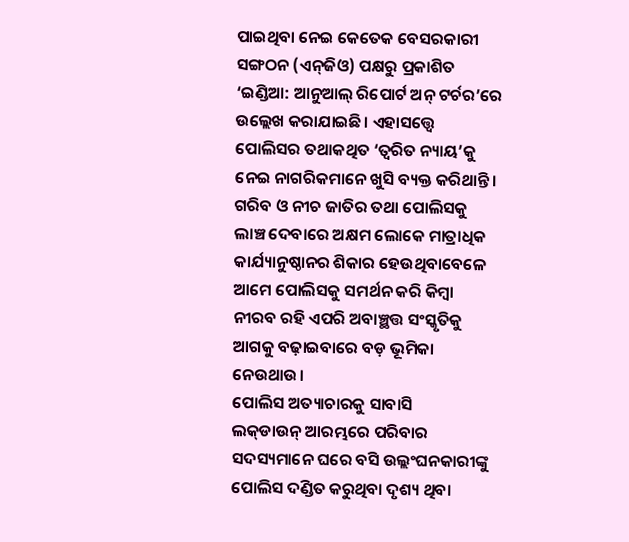ପାଇଥିବା ନେଇ କେତେକ ବେସରକାରୀ ସଙ୍ଗଠନ (ଏନ୍‌ଜିଓ) ପକ୍ଷରୁ ପ୍ରକାଶିତ ‘ଇଣ୍ଡିଆ: ଆନୁଆଲ୍‌ ରିପୋର୍ଟ ଅନ୍‌ ଟର୍ଚର’ରେ ଉଲ୍ଲେଖ କରାଯାଇଛି। ଏହାସତ୍ତ୍ୱେ ପୋଲିସର ତଥାକଥିତ ‘ତ୍ୱରିତ ନ୍ୟାୟ’କୁ ନେଇ ନାଗରିକମାନେ ଖୁସି ବ୍ୟକ୍ତ କରିଥାନ୍ତି। ଗରିବ ଓ ନୀଚ ଜାତିର ତଥା ପୋଲିସକୁ ଲାଞ୍ଚ ଦେବାରେ ଅକ୍ଷମ ଲୋକେ ମାତ୍ରାଧିକ କାର୍ଯ୍ୟାନୁଷ୍ଠାନର ଶିକାର ହେଉଥିବାବେଳେ ଆମେ ପୋଲିସକୁ ସମର୍ଥନ କରି କିମ୍ବା ନୀରବ ରହି ଏପରି ଅବାଞ୍ଛତ୍ତ ସଂସ୍କୃତିକୁ ଆଗକୁ ବଢ଼ାଇବାରେ ବଡ଼ ଭୂମିକା ନେଉଥାଉ।
ପୋଲିସ ଅତ୍ୟାଚାରକୁ ସାବାସି
ଲକ୍‌ଡାଉନ୍‌ ଆରମ୍ଭରେ ପରିବାର ସଦସ୍ୟମାନେ ଘରେ ବସି ଉଲ୍ଲଂଘନକାରୀଙ୍କୁ ପୋଲିସ ଦଣ୍ଡିତ କରୁଥିବା ଦୃଶ୍ୟ ଥିବା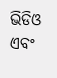ଭିଡିଓ ଏବଂ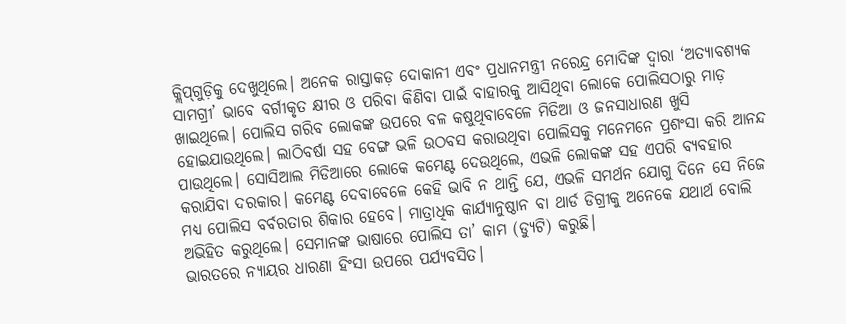କ୍ଲିପ୍‌ଗୁଡ଼ିକୁ ଦେଖୁଥିଲେ। ଅନେକ ରାସ୍ତାକଡ଼ ଦୋକାନୀ ଏବଂ ପ୍ରଧାନମନ୍ତ୍ରୀ ନରେନ୍ଦ୍ର ମୋଦିଙ୍କ ଦ୍ୱାରା ‘ଅତ୍ୟାବଶ୍ୟକ ସାମଗ୍ରୀ’ ଭାବେ ବର୍ଗୀକୃତ କ୍ଷୀର ଓ ପରିବା କିଣିବା ପାଇଁ ବାହାରକୁ ଆସିଥିବା ଲୋକେ ପୋଲିସଠାରୁ ମାଡ଼ ଖାଇଥିଲେ। ପୋଲିସ ଗରିବ ଲୋକଙ୍କ ଉପରେ ବଳ କଷୁଥିବାବେଳେ ମିଡିଆ ଓ ଜନସାଧାରଣ ଖୁସି ହୋଇଯାଉଥିଲେ। ଲାଠିବର୍ଷା ସହ ବେଙ୍ଗ ଭଳି ଉଠବସ କରାଉଥିବା ପୋଲିସକୁ ମନେମନେ ପ୍ରଶଂସା କରି ଆନନ୍ଦ ପାଉଥିଲେ। ସୋସିଆଲ ମିଡିଆରେ ଲୋକେ କମେଣ୍ଟ ଦେଉଥିଲେ, ଏଭଳି ଲୋକଙ୍କ ସହ ଏପରି ବ୍ୟବହାର କରାଯିବା ଦରକାର। କମେଣ୍ଟ ଦେବାବେଳେ କେହି ଭାବି ନ ଥାନ୍ତି ଯେ, ଏଭଳି ସମର୍ଥନ ଯୋଗୁ ଦିନେ ସେ ନିଜେ ମଧ୍ୟ ପୋଲିସ ବର୍ବରତାର ଶିକାର ହେବେ। ମାତ୍ରାଧିକ କାର୍ଯ୍ୟାନୁଷ୍ଠାନ ବା ଥାର୍ଡ ଡିଗ୍ରୀକୁ ଅନେକେ ଯଥାର୍ଥ ବୋଲି ଅଭିହିତ କରୁଥିଲେ। ସେମାନଙ୍କ ଭାଷାରେ ପୋଲିସ ତା’ କାମ (ଡ୍ୟୁଟି) କରୁଛି।
ଭାରତରେ ନ୍ୟାୟର ଧାରଣା ହିଂସା ଉପରେ ପର୍ଯ୍ୟବସିତ।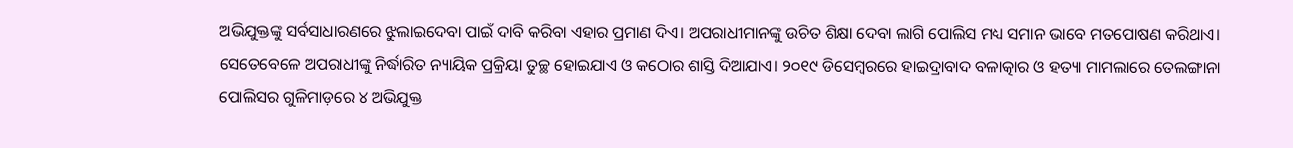ଅଭିଯୁକ୍ତଙ୍କୁ ସର୍ବସାଧାରଣରେ ଝୁଲାଇଦେବା ପାଇଁ ଦାବି କରିବା ଏହାର ପ୍ରମାଣ ଦିଏ। ଅପରାଧୀମାନଙ୍କୁ ଉଚିତ ଶିକ୍ଷା ଦେବା ଲାଗି ପୋଲିସ ମଧ୍ୟ ସମାନ ଭାବେ ମତପୋଷଣ କରିଥାଏ। ସେତେବେଳେ ଅପରାଧୀଙ୍କୁ ନିର୍ଦ୍ଧାରିତ ନ୍ୟାୟିକ ପ୍ରକ୍ରିୟା ତୁଚ୍ଛ ହୋଇଯାଏ ଓ କଠୋର ଶାସ୍ତି ଦିଆଯାଏ। ୨୦୧୯ ଡିସେମ୍ବରରେ ହାଇଦ୍ରାବାଦ ବଳାତ୍କାର ଓ ହତ୍ୟା ମାମଲାରେ ତେଲଙ୍ଗାନା ପୋଲିସର ଗୁଳିମାଡ଼ରେ ୪ ଅଭିଯୁକ୍ତ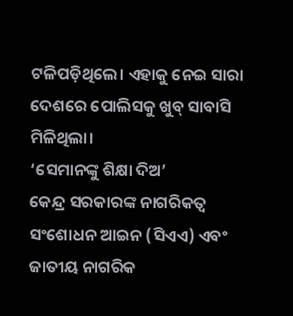ଟଳିପଡ଼ିଥିଲେ। ଏହାକୁ ନେଇ ସାରା ଦେଶରେ ପୋଲିସକୁ ଖୁବ୍‌ ସାବାସି ମିଳିଥିଲା।
‘ସେମାନଙ୍କୁ ଶିକ୍ଷା ଦିଅ’
କେନ୍ଦ୍ର ସରକାରଙ୍କ ନାଗରିକତ୍ୱ ସଂଶୋଧନ ଆଇନ (ସିଏଏ) ଏବଂ ଜାତୀୟ ନାଗରିକ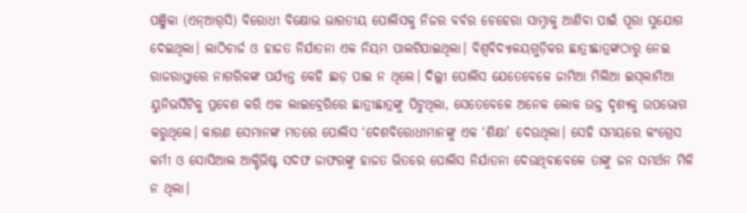ପଞ୍ଜିକା (ଏନ୍‌ଆର୍‌ସି) ବିରୋଧୀ ବିକ୍ଷୋଭ ଭାରତୀୟ ପୋଲିସକୁ ନିଜର ବର୍ବର ଚେହେରା ସାମ୍ନାକୁ ଆଣିବା ପାଇଁ ପୂରା ସୁଯୋଗ ଦେଇଥିଲା। ଲାଠିଚାର୍ଜ ଓ ହାଜତ ନିର୍ଯାତନା ଏକ ନିୟମ ପାଲଟିଯାଇଥିଲା। ବିଶ୍ୱବିଦ୍ୟାଳୟଗୁଡ଼ିକର ଛାତ୍ରୀଛାତ୍ରଙ୍କଠାରୁ ନେଇ ରାଜରାସ୍ତାରେ ନାଗରିକଙ୍କ ପର୍ଯ୍ୟନ୍ତ କେହି ଛାଡ଼ ପାଇ ନ ଥିଲେ। ଦିଲ୍ଲୀ ପୋଲିସ ଯେତେବେଳେ ଜାମିଆ ମିଲିଆ ଇସ୍‌ଲାମିଆ ୟୁନିଭର୍ସିଟିକୁ ପ୍ରବେଶ କରି ଏକ ଲାଇବ୍ରେରିରେ ଛାତ୍ରୀଛାତ୍ରଙ୍କୁ ପିଟୁଥିଲା, ସେତେବେଳେ ଅନେକ ଲୋକ ଉକ୍ତ ଦୃଶ୍ୟକୁ ଉପଭୋଗ କରୁଥିଲେ। କାରଣ ସେମାନଙ୍କ ମତରେ ପୋଲିସ ‘ଦେଶବିରୋଧୀମାନଙ୍କୁ ଏକ ‘ଶିକ୍ଷା’ ଦେଉଥିଲା। ସେହି ସମୟରେ କଂଗ୍ରେସ କର୍ମୀ ଓ ସୋସିଆଲ ଆକ୍ଟିଭିଷ୍ଟ ସଦଫ ଜାଫରଙ୍କୁ ହାଜତ ଭିତରେ ପୋଲିସ ନିର୍ଯାତନା ଦେଉଥିବାବେଳେ ତାଙ୍କୁ ଜନ ସମର୍ଥନ ମିଳି ନ ଥିଲା।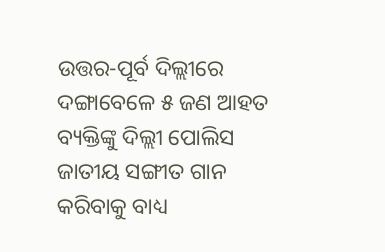ଉତ୍ତର-ପୂର୍ବ ଦିଲ୍ଲୀରେ ଦଙ୍ଗାବେଳେ ୫ ଜଣ ଆହତ ବ୍ୟକ୍ତିଙ୍କୁ ଦିଲ୍ଲୀ ପୋଲିସ ଜାତୀୟ ସଙ୍ଗୀତ ଗାନ କରିବାକୁ ବାଧ୍ୟ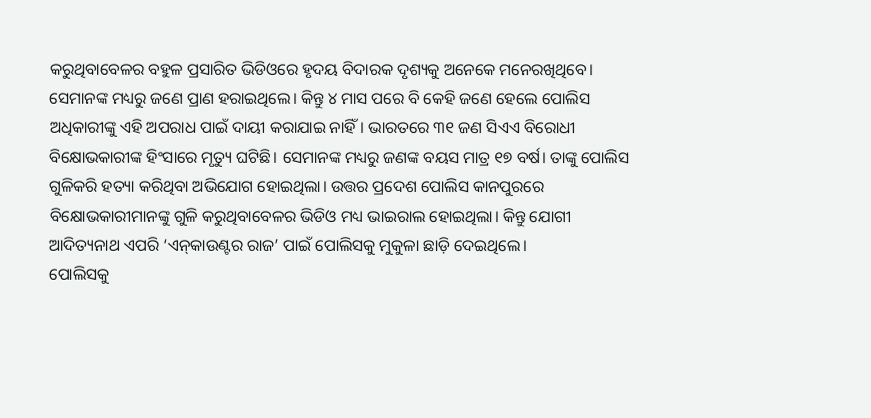କରୁଥିବାବେଳର ବହୁଳ ପ୍ରସାରିତ ଭିଡିଓରେ ହୃଦୟ ବିଦାରକ ଦୃଶ୍ୟକୁ ଅନେକେ ମନେରଖିଥିବେ। ସେମାନଙ୍କ ମଧ୍ୟରୁ ଜଣେ ପ୍ରାଣ ହରାଇଥିଲେ। କିନ୍ତୁ ୪ ମାସ ପରେ ବି କେହି ଜଣେ ହେଲେ ପୋଲିସ ଅଧିକାରୀଙ୍କୁ ଏହି ଅପରାଧ ପାଇଁ ଦାୟୀ କରାଯାଇ ନାହିଁ। ଭାରତରେ ୩୧ ଜଣ ସିଏଏ ବିରୋଧୀ ବିକ୍ଷୋଭକାରୀଙ୍କ ହିଂସାରେ ମୃତ୍ୟୁ ଘଟିଛି। ସେମାନଙ୍କ ମଧ୍ୟରୁ ଜଣଙ୍କ ବୟସ ମାତ୍ର ୧୭ ବର୍ଷ। ତାଙ୍କୁ ପୋଲିସ ଗୁଳିକରି ହତ୍ୟା କରିଥିବା ଅଭିଯୋଗ ହୋଇଥିଲା। ଉତ୍ତର ପ୍ରଦେଶ ପୋଲିସ କାନପୁରରେ ବିକ୍ଷୋଭକାରୀମାନଙ୍କୁ ଗୁଳି କରୁଥିବାବେଳର ଭିଡିଓ ମଧ୍ୟ ଭାଇରାଲ ହୋଇଥିଲା। କିନ୍ତୁ ଯୋଗୀ ଆଦିତ୍ୟନାଥ ଏପରି ‘ଏନ୍‌କାଉଣ୍ଟର ରାଜ’ ପାଇଁ ପୋଲିସକୁ ମୁକୁଳା ଛାଡ଼ି ଦେଇଥିଲେ।
ପୋଲିସକୁ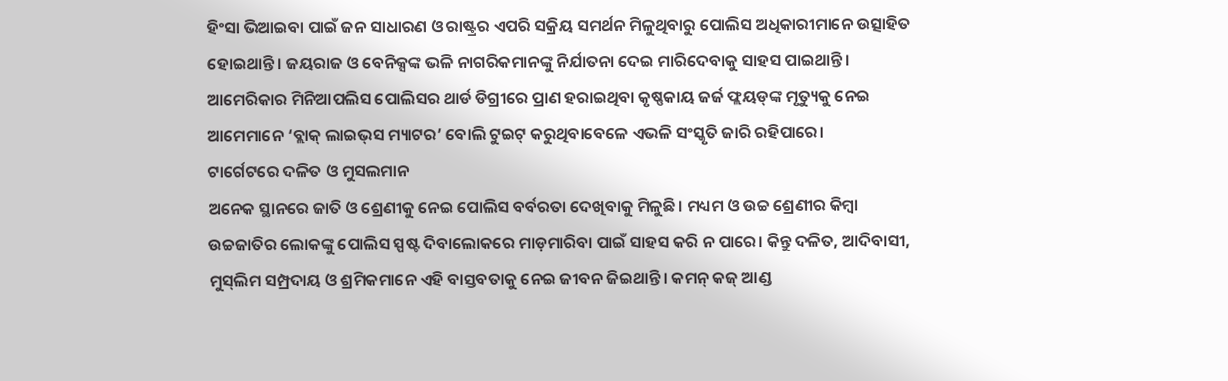ହିଂସା ଭିଆଇବା ପାଇଁ ଜନ ସାଧାରଣ ଓ ରାଷ୍ଟ୍ରର ଏପରି ସକ୍ରିୟ ସମର୍ଥନ ମିଳୁଥିବାରୁ ପୋଲିସ ଅଧିକାରୀମାନେ ଉତ୍ସାହିତ ହୋଇଥାନ୍ତି। ଜୟରାଜ ଓ ବେନିକ୍ସଙ୍କ ଭଳି ନାଗରିକମାନଙ୍କୁ ନିର୍ଯାତନା ଦେଇ ମାରିଦେବାକୁ ସାହସ ପାଇଥାନ୍ତି। ଆମେରିକାର ମିନିଆପଲିସ ପୋଲିସର ଥାର୍ଡ ଡିଗ୍ରୀରେ ପ୍ରାଣ ହରାଇଥିବା କୃଷ୍ଣକାୟ ଜର୍ଜ ଫ୍ଲୟଡ୍‌ଙ୍କ ମୃତ୍ୟୁକୁ ନେଇ ଆମେମାନେ ‘ବ୍ଲାକ୍‌ ଲାଇଭ୍‌ସ ମ୍ୟାଟର’ ବୋଲି ଟୁଇଟ୍‌ କରୁଥିବାବେଳେ ଏଭଳି ସଂସ୍କୃତି ଜାରି ରହିପାରେ।
ଟାର୍ଗେଟରେ ଦଳିତ ଓ ମୁସଲମାନ
ଅନେକ ସ୍ଥାନରେ ଜାତି ଓ ଶ୍ରେଣୀକୁ ନେଇ ପୋଲିସ ବର୍ବରତା ଦେଖିବାକୁ ମିଳୁଛି। ମଧ୍ୟମ ଓ ଉଚ୍ଚ ଶ୍ରେଣୀର କିମ୍ବା ଉଚ୍ଚଜାତିର ଲୋକଙ୍କୁ ପୋଲିସ ସ୍ପଷ୍ଟ ଦିବାଲୋକରେ ମାଡ଼ମାରିବା ପାଇଁ ସାହସ କରି ନ ପାରେ। କିନ୍ତୁ ଦଳିତ, ଆଦିବାସୀ, ମୁସ୍‌ଲିମ ସମ୍ପ୍ରଦାୟ ଓ ଶ୍ରମିକମାନେ ଏହି ବାସ୍ତବତାକୁ ନେଇ ଜୀବନ ଜିଇଥାନ୍ତି। କମନ୍‌ କଜ୍‌ ଆଣ୍ଡ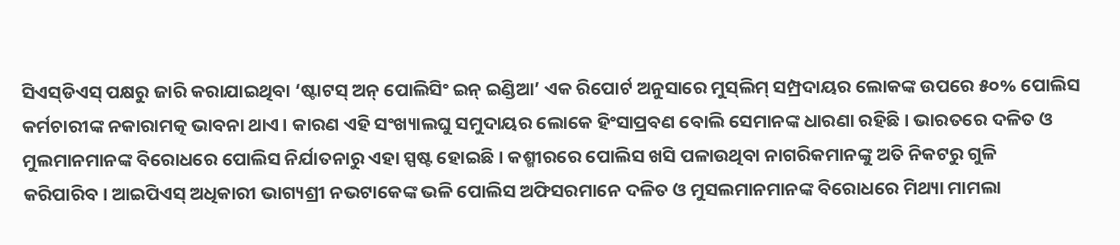ସିଏସ୍‌ଡିଏସ୍‌ ପକ୍ଷରୁ ଜାରି କରାଯାଇଥିବା ‘ଷ୍ଟାଟସ୍‌ ଅନ୍‌ ପୋଲିସିଂ ଇନ୍‌ ଇଣ୍ଡିଆ’ ଏକ ରିପୋର୍ଟ ଅନୁସାରେ ମୁସ୍‌ଲିମ୍‌ ସମ୍ପ୍ରଦାୟର ଲୋକଙ୍କ ଉପରେ ୫୦% ପୋଲିସ କର୍ମଚାରୀଙ୍କ ନକାରାମତ୍କ ଭାବନା ଥାଏ। କାରଣ ଏହି ସଂଖ୍ୟାଲଘୁ ସମୁଦାୟର ଲୋକେ ହିଂସାପ୍ରବଣ ବୋଲି ସେମାନଙ୍କ ଧାରଣା ରହିଛି। ଭାରତରେ ଦଳିତ ଓ ମୁଲମାନମାନଙ୍କ ବିରୋଧରେ ପୋଲିସ ନିର୍ଯାତନାରୁ ଏହା ସ୍ପଷ୍ଟ ହୋଇଛି। କଶ୍ମୀରରେ ପୋଲିସ ଖସି ପଳାଉଥିବା ନାଗରିକମାନଙ୍କୁ ଅତି ନିକଟରୁ ଗୁଳି କରିପାରିବ। ଆଇପିଏସ୍‌ ଅଧିକାରୀ ଭାଗ୍ୟଶ୍ରୀ ନଭଟାକେଙ୍କ ଭଳି ପୋଲିସ ଅଫିସରମାନେ ଦଳିତ ଓ ମୁସଲମାନମାନଙ୍କ ବିରୋଧରେ ମିଥ୍ୟା ମାମଲା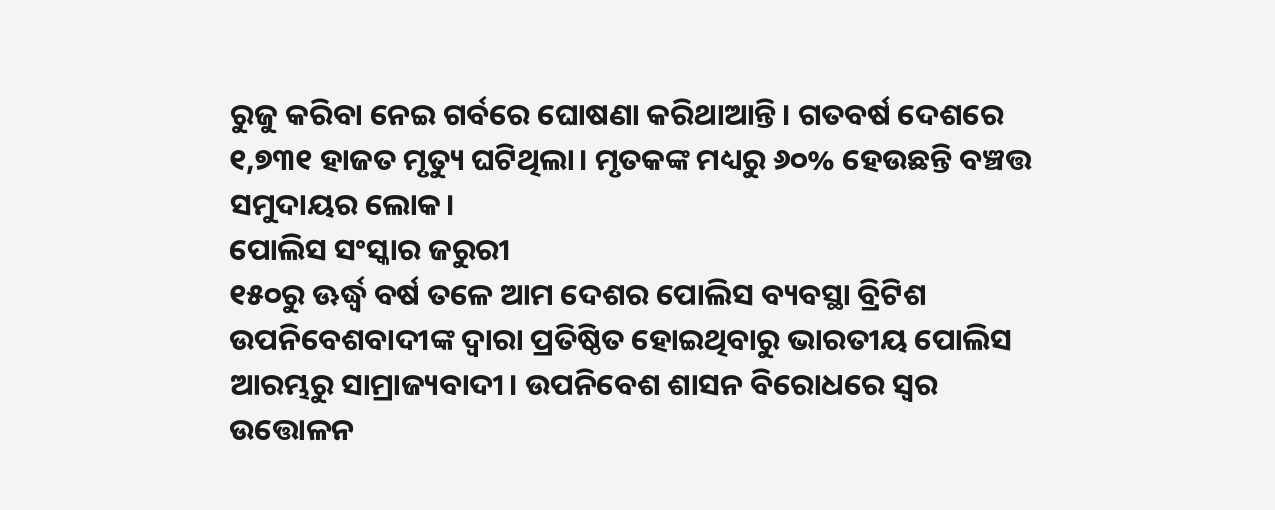ରୁଜୁ କରିବା ନେଇ ଗର୍ବରେ ଘୋଷଣା କରିଥାଆନ୍ତି। ଗତବର୍ଷ ଦେଶରେ ୧,୭୩୧ ହାଜତ ମୃତ୍ୟୁ ଘଟିଥିଲା। ମୃତକଙ୍କ ମଧ୍ୟରୁ ୬୦% ହେଉଛନ୍ତି ବଞ୍ଚତ୍ତ ସମୁଦାୟର ଲୋକ।
ପୋଲିସ ସଂସ୍କାର ଜରୁରୀ
୧୫୦ରୁ ଊର୍ଦ୍ଧ୍ୱ ବର୍ଷ ତଳେ ଆମ ଦେଶର ପୋଲିସ ବ୍ୟବସ୍ଥା ବ୍ରିଟିଶ ଉପନିବେଶବାଦୀଙ୍କ ଦ୍ୱାରା ପ୍ରତିଷ୍ଠିତ ହୋଇଥିବାରୁ ଭାରତୀୟ ପୋଲିସ ଆରମ୍ଭରୁ ସାମ୍ରାଜ୍ୟବାଦୀ। ଉପନିବେଶ ଶାସନ ବିରୋଧରେ ସ୍ବର ଉତ୍ତୋଳନ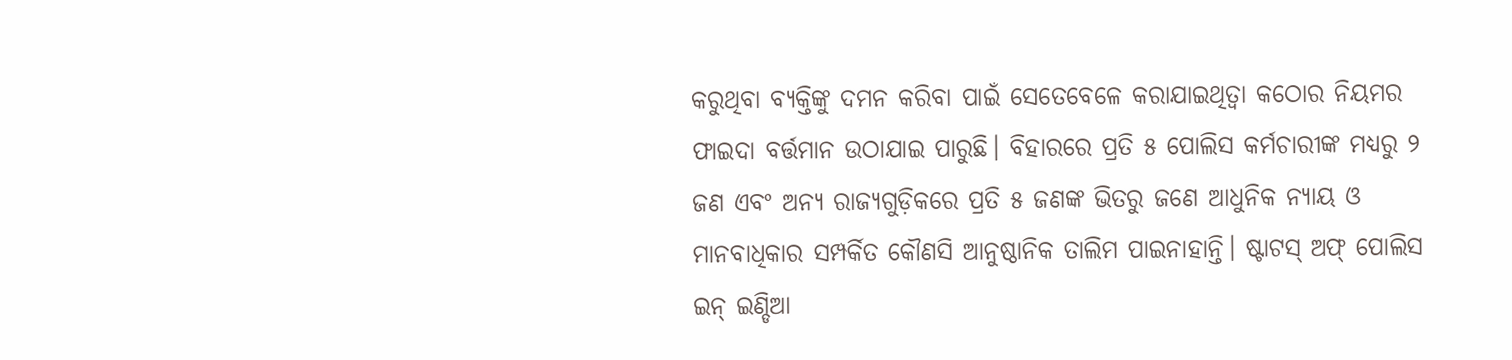କରୁଥିବା ବ୍ୟକ୍ତିଙ୍କୁ ଦମନ କରିବା ପାଇଁ ସେତେବେଳେ କରାଯାଇଥିତ୍ବା କଠୋର ନିୟମର ଫାଇଦା ବର୍ତ୍ତମାନ ଉଠାଯାଇ ପାରୁଛି। ବିହାରରେ ପ୍ରତି ୫ ପୋଲିସ କର୍ମଚାରୀଙ୍କ ମଧ୍ୟରୁ ୨ ଜଣ ଏବଂ ଅନ୍ୟ ରାଜ୍ୟଗୁଡ଼ିକରେ ପ୍ରତି ୫ ଜଣଙ୍କ ଭିତରୁ ଜଣେ ଆଧୁନିକ ନ୍ୟାୟ ଓ ମାନବାଧିକାର ସମ୍ପର୍କିତ କୌଣସି ଆନୁଷ୍ଠାନିକ ତାଲିମ ପାଇନାହାନ୍ତି। ଷ୍ଟାଟସ୍‌ ଅଫ୍‌ ପୋଲିସ ଇନ୍‌ ଇଣ୍ଡିଆ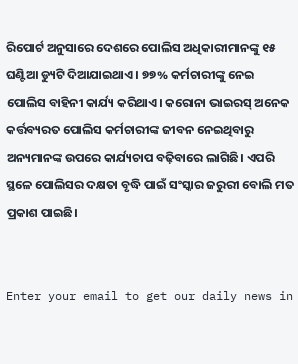ରିପୋର୍ଟ ଅନୁସାରେ ଦେଶରେ ପୋଲିସ ଅଧିକାରୀମାନଙ୍କୁ ୧୫ ଘଣ୍ଟିଆ ଡ୍ୟୁଟି ଦିଆଯାଇଥାଏ। ୭୭% କର୍ମଚାରୀଙ୍କୁ ନେଇ ପୋଲିସ ବାହିନୀ କାର୍ଯ୍ୟ କରିଥାଏ। କରୋନା ଭାଇରସ୍‌ ଅନେକ କର୍ତ୍ତବ୍ୟରତ ପୋଲିସ କର୍ମଚାରୀଙ୍କ ଜୀବନ ନେଇଥିବାରୁ ଅନ୍ୟମାନଙ୍କ ଉପରେ କାର୍ଯ୍ୟଚାପ ବଢ଼ିବାରେ ଲାଗିଛି। ଏପରି ସ୍ଥଳେ ପୋଲିସର ଦକ୍ଷତା ବୃଦ୍ଧି ପାଇଁ ସଂସ୍କାର ଜରୁରୀ ବୋଲି ମତ ପ୍ରକାଶ ପାଇଛି।


Enter your email to get our daily news in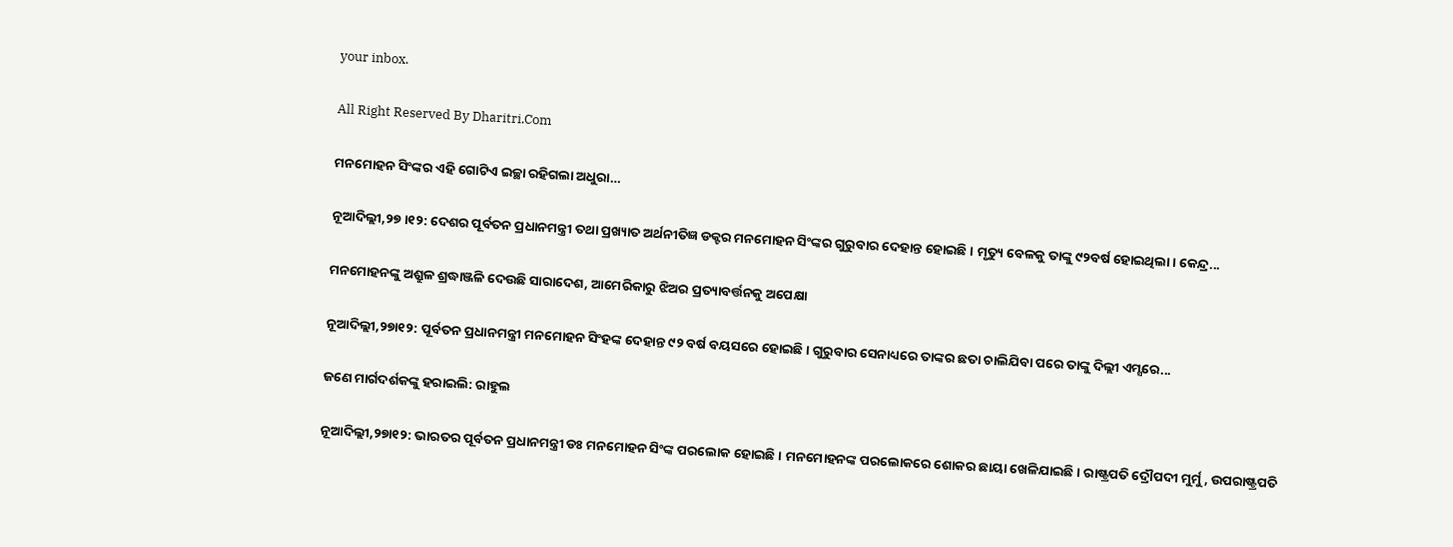your inbox.

All Right Reserved By Dharitri.Com

ମନମୋହନ ସିଂଙ୍କର ଏହି ଗୋଟିଏ ଇଚ୍ଛା ରହିଗଲା ଅଧୁରା…

ନୂଆଦିଲ୍ଲୀ,୨୭।୧୨: ଦେଶର ପୂର୍ବତନ ପ୍ରଧାନମନ୍ତ୍ରୀ ତଥା ପ୍ରଖ୍ୟାତ ଅର୍ଥନୀତିଜ୍ଞ ଡକ୍ଟର ମନମୋହନ ସିଂଙ୍କର ଗୁରୁବାର ଦେହାନ୍ତ ହୋଇଛି। ମୃତ୍ୟୁ ବେଳକୁ ତାଙ୍କୁ ୯୨ବର୍ଷ ହୋଇଥିଲା। କେନ୍ଦ୍ର...

ମନମୋହନଙ୍କୁ ଅଶ୍ରୁଳ ଶ୍ରଦ୍ଧାଞ୍ଜଳି ଦେଉଛି ସାରାଦେଶ, ଆମେରିକାରୁ ଝିଅର ପ୍ରତ୍ୟାବର୍ତ୍ତନକୁ ଅପେକ୍ଷା

ନୂଆଦିଲ୍ଲୀ,୨୭ା୧୨: ପୂର୍ବତନ ପ୍ରଧାନମନ୍ତ୍ରୀ ମନମୋହନ ସିଂହଙ୍କ ଦେହାନ୍ତ ୯୨ ବର୍ଷ ବୟସରେ ହୋଇଛି। ଗୁରୁବାର ସେନାଧ୍ୟରେ ତାଙ୍କର ଛତା ଚାଲିଯିବା ପରେ ତାଙ୍କୁ ଦିଲ୍ଲୀ ଏମ୍ସରେ...

ଜଣେ ମାର୍ଗଦର୍ଶକଙ୍କୁ ହରାଇଲି: ରାହୁଲ

ନୂଆଦିଲ୍ଲୀ,୨୭ା୧୨: ଭାରତର ପୂର୍ବତନ ପ୍ରଧାନମନ୍ତ୍ରୀ ଡଃ ମନମୋହନ ସିଂଙ୍କ ପରଲୋକ ହୋଇଛି। ମନମୋହନଙ୍କ ପରଲୋକରେ ଶୋକର ଛାୟା ଖେଳିଯାଇଛି। ରାଷ୍ଟ୍ରପତି ଦ୍ରୌପଦୀ ମୁର୍ମୁ, ଉପରାଷ୍ଟ୍ରପତି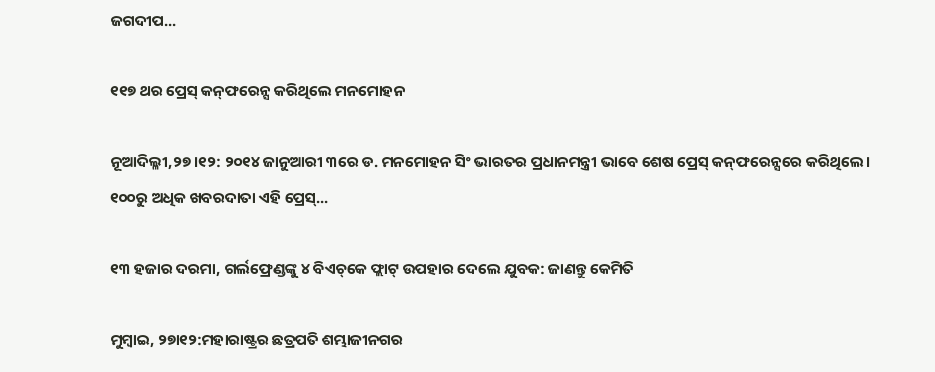ଜଗଦୀପ...

୧୧୭ ଥର ପ୍ରେସ୍‌ କନ୍‌ଫରେନ୍ସ କରିଥିଲେ ମନମୋହନ

ନୂଆଦିଲ୍ଳୀ,୨୭।୧୨: ୨୦୧୪ ଜାନୁଆରୀ ୩ରେ ଡ. ମନମୋହନ ସିଂ ଭାରତର ପ୍ରଧାନମନ୍ତ୍ରୀ ଭାବେ ଶେଷ ପ୍ରେସ୍‌ କନ୍‌ଫରେନ୍ସରେ କରିଥିଲେ। ୧୦୦ରୁ ଅଧିକ ଖବରଦାତା ଏହି ପ୍ରେସ୍‌...

୧୩ ହଜାର ଦରମା, ଗର୍ଲଫ୍ରେଣ୍ଡଙ୍କୁ ୪ ବିଏଚ୍‌କେ ଫ୍ଲାଟ୍‌ ଉପହାର ଦେଲେ ଯୁବକ: ଜାଣନ୍ତୁ କେମିତି

ମୁମ୍ବାଇ, ୨୭ା୧୨:ମହାରାଷ୍ଟ୍ରର ଛତ୍ରପତି ଶମ୍ଭାଜୀନଗର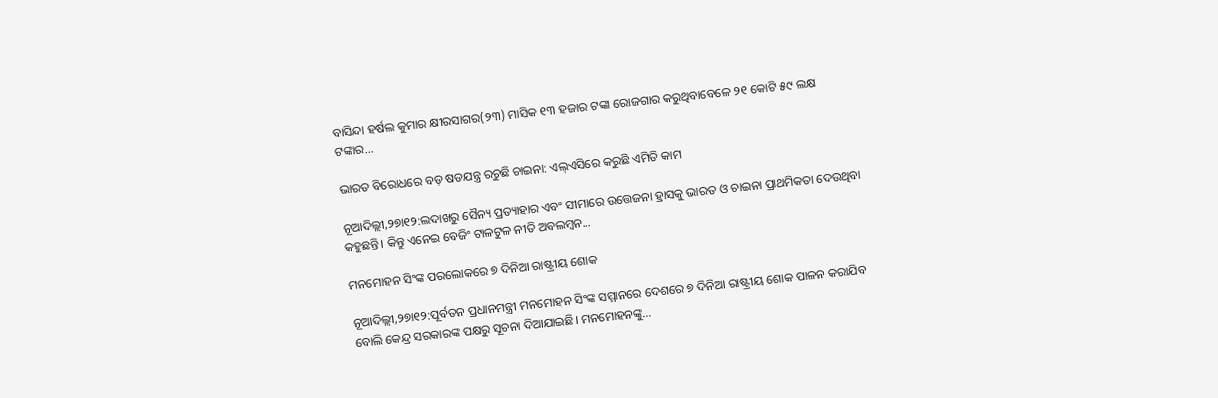ବାସିନ୍ଦା ହର୍ଷଲ କୁମାର କ୍ଷୀରସାଗର(୨୩) ମାସିକ ୧୩ ହଜାର ଟଙ୍କା ରୋଜଗାର କରୁଥିବାବେଳେ ୨୧ କୋଟି ୫୯ ଲକ୍ଷ ଟଙ୍କାର...

ଭାରତ ବିରୋଧରେ ବଡ଼ ଷଡଯନ୍ତ୍ର ରଚୁଛି ଚାଇନା: ଏଲ୍‌ଏସିରେ କରୁଛି ଏମିତି କାମ

ନୂଆଦିଲ୍ଲୀ,୨୭ା୧୨:ଲଦାଖରୁ ସୈନ୍ୟ ପ୍ରତ୍ୟାହାର ଏବଂ ସୀମାରେ ଉତ୍ତେଜନା ହ୍ରାସକୁ ଭାରତ ଓ ଚାଇନା ପ୍ରାଥମିକତା ଦେଉଥିବା କହୁଛନ୍ତି। କିନ୍ତୁ ଏନେଇ ବେଜିଂ ଟାଳଟୁଳ ନୀତି ଅବଲମ୍ବନ...

ମନମୋହନ ସିଂଙ୍କ ପରଲୋକରେ ୭ ଦିନିଆ ରାଷ୍ଟ୍ରୀୟ ଶୋକ

ନୂଆଦିଲ୍ଲୀ,୨୭ା୧୨:ପୂର୍ବତନ ପ୍ରଧାନମନ୍ତ୍ରୀ ମନମୋହନ ସିଂଙ୍କ ସମ୍ମାନରେ ଦେଶରେ ୭ ଦିନିଆ ରାଷ୍ଟ୍ରୀୟ ଶୋକ ପାଳନ କରାଯିବ ବୋଲି କେନ୍ଦ୍ର ସରକାରଙ୍କ ପକ୍ଷରୁ ସୂଚନା ଦିଆଯାଇଛି। ମନମୋହନଙ୍କୁ...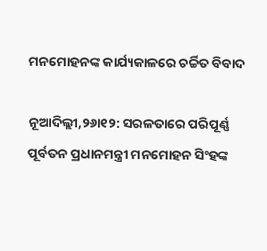ମନମୋହନଙ୍କ କାର୍ଯ୍ୟକାଳରେ ଚର୍ଚ୍ଚିତ ବିବାଦ

ନୂଆଦିଲ୍ଲୀ,୨୬ା୧୨: ସରଳତାରେ ପରିପୂର୍ଣ୍ଣ ପୂର୍ବତନ ପ୍ରଧାନମନ୍ତ୍ରୀ ମନମୋହନ ସିଂହଙ୍କ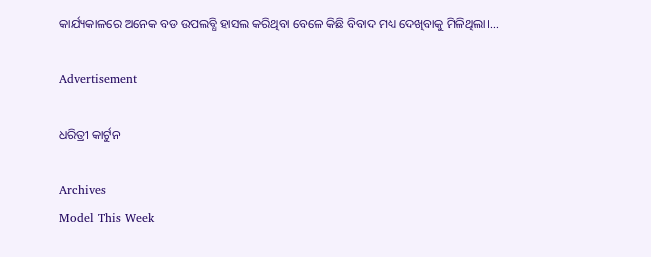କାର୍ଯ୍ୟକାଳରେ ଅନେକ ବଡ ଉପଲବ୍ଧି ହାସଲ କରିଥିବା ବେଳେ କିଛି ବିବାଦ ମଧ୍ୟ ଦେଖିବାକୁ ମିଳିଥିଲା।...

Advertisement

ଧରିତ୍ରୀ କାର୍ଟୁନ

Archives
Model This Week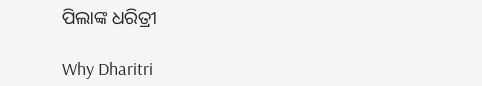ପିଲାଙ୍କ ଧରିତ୍ରୀ

Why Dharitri